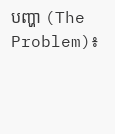បញ្ហា (The Problem)៖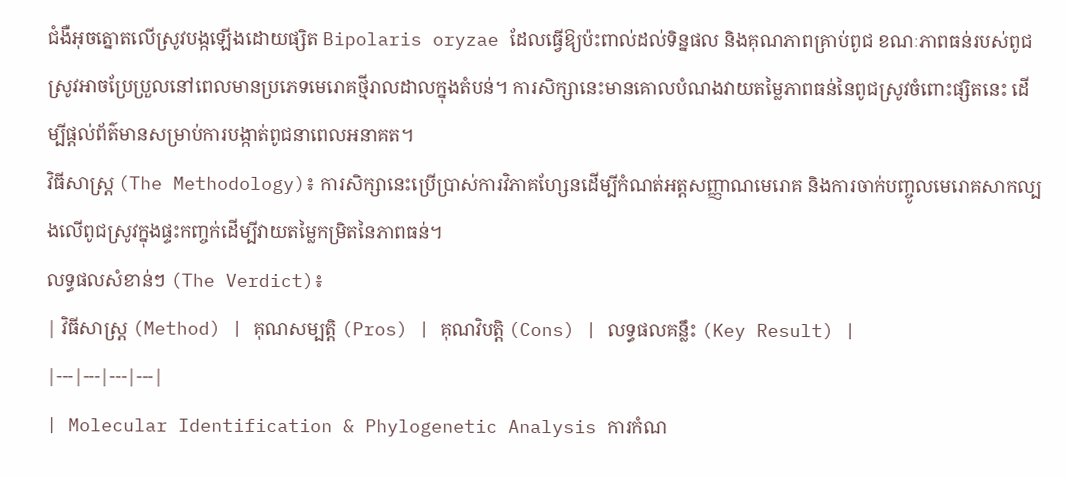ជំងឺអុចត្នោតលើស្រូវបង្កឡើងដោយផ្សិត Bipolaris oryzae ដែលធ្វើឱ្យប៉ះពាល់ដល់ទិន្នផល និងគុណភាពគ្រាប់ពូជ ខណៈភាពធន់របស់ពូជស្រូវអាចប្រែប្រួលនៅពេលមានប្រភេទមេរោគថ្មីរាលដាលក្នុងតំបន់។ ការសិក្សានេះមានគោលបំណងវាយតម្លៃភាពធន់នៃពូជស្រូវចំពោះផ្សិតនេះ ដើម្បីផ្តល់ព័ត៌មានសម្រាប់ការបង្កាត់ពូជនាពេលអនាគត។
វិធីសាស្ត្រ (The Methodology)៖ ការសិក្សានេះប្រើប្រាស់ការវិភាគហ្សែនដើម្បីកំណត់អត្តសញ្ញាណមេរោគ និងការចាក់បញ្ចូលមេរោគសាកល្បងលើពូជស្រូវក្នុងផ្ទះកញ្ចក់ដើម្បីវាយតម្លៃកម្រិតនៃភាពធន់។
លទ្ធផលសំខាន់ៗ (The Verdict)៖
| វិធីសាស្ត្រ (Method) | គុណសម្បត្តិ (Pros) | គុណវិបត្តិ (Cons) | លទ្ធផលគន្លឹះ (Key Result) |
|---|---|---|---|
| Molecular Identification & Phylogenetic Analysis ការកំណ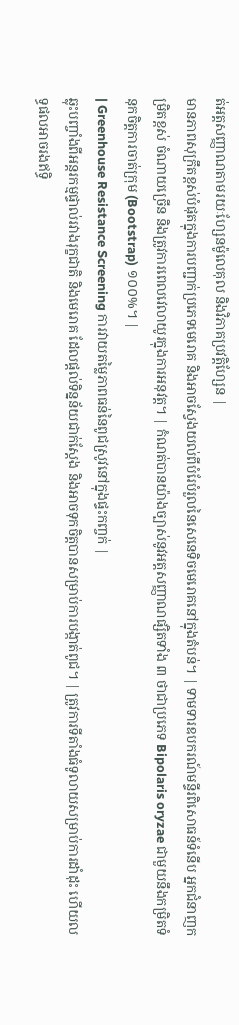ត់អត្តសញ្ញាណតាមរយៈហ្សែនម៉ូលេគុល និងវិភាគប្រវត្តិហ្សែន |
មានភាពសុក្រឹតខ្ពស់បំផុតក្នុងការបញ្ជាក់ប្រភេទមេរោគ និងអាចស្វែងយល់ពីបំរែបំរួលនៃសេនេទិចមេរោគនៅក្នុងតំបន់។ | ទាមទារឧបករណ៍មន្ទីរពិសោធន៍ទំនើប អ្នកជំនាញកម្រិតខ្ពស់ ចំណាយច្រើន និងត្រូវការពេលវេលាយូរក្នុងការអនុវត្ត។ | កំណត់បានយ៉ាងច្បាស់នូវអត្តសញ្ញាណផ្សិតទាំង ៣ ថាជាប្រភេទ Bipolaris oryzae ជាមួយនឹងកម្រិតទំនុកចិត្តការចាត់ក្រុម (Bootstrap) ១០០%។ |
| Greenhouse Resistance Screening ការវាយតម្លៃភាពធន់នៃពូជស្រូវនៅក្នុងផ្ទះកញ្ចក់ |
ឆ្លុះបញ្ចាំងពីអន្តរកម្មផ្ទាល់រវាងរុក្ខជាតិ និងមេរោគ ដែលផ្តល់ទិន្នន័យជាក់ស្តែង និងអាចទុកចិត្តបានសម្រាប់ការបង្កាត់ពូជ។ | ត្រូវការទីតាំងធំទូលាយសម្រាប់ការដាំដុះ ហើយលទ្ធផលអាចរងឥទ្ធិ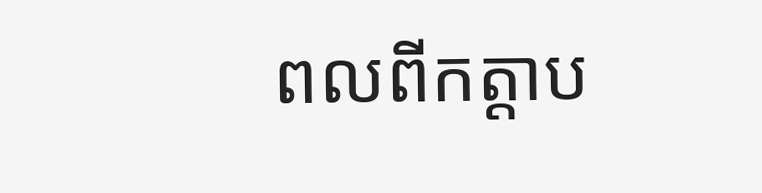ពលពីកត្តាប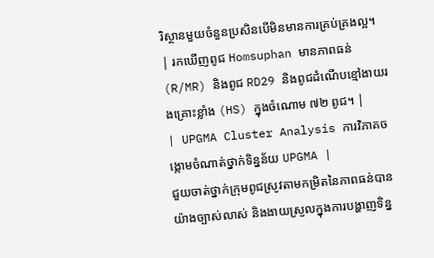រិស្ថានមួយចំនួនប្រសិនបើមិនមានការគ្រប់គ្រងល្អ។ | រកឃើញពូជ Homsuphan មានភាពធន់ (R/MR) និងពូជ RD29 និងពូជដំណើបខ្មៅងាយរងគ្រោះខ្លាំង (HS) ក្នុងចំណោម ៧២ ពូជ។ |
| UPGMA Cluster Analysis ការវិភាគចង្កោមចំណាត់ថ្នាក់ទិន្នន័យ UPGMA |
ជួយចាត់ថ្នាក់ក្រុមពូជស្រូវតាមកម្រិតនៃភាពធន់បានយ៉ាងច្បាស់លាស់ និងងាយស្រួលក្នុងការបង្ហាញទិន្ន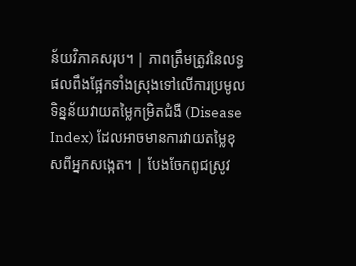ន័យវិភាគសរុប។ | ភាពត្រឹមត្រូវនៃលទ្ធផលពឹងផ្អែកទាំងស្រុងទៅលើការប្រមូលទិន្នន័យវាយតម្លៃកម្រិតជំងឺ (Disease Index) ដែលអាចមានការវាយតម្លៃខុសពីអ្នកសង្កេត។ | បែងចែកពូជស្រូវ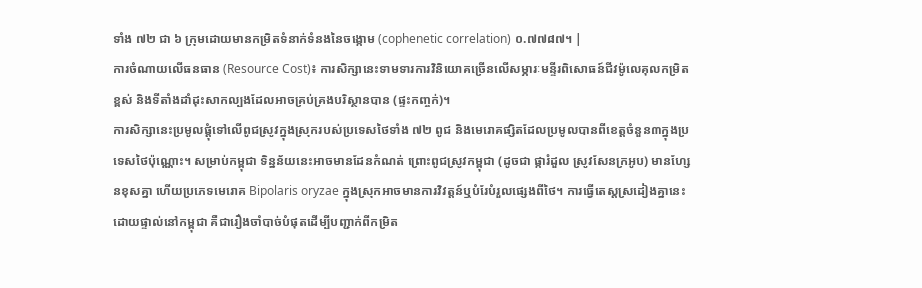ទាំង ៧២ ជា ៦ ក្រុមដោយមានកម្រិតទំនាក់ទំនងនៃចង្កោម (cophenetic correlation) ០.៧៧៨៧។ |
ការចំណាយលើធនធាន (Resource Cost)៖ ការសិក្សានេះទាមទារការវិនិយោគច្រើនលើសម្ភារៈមន្ទីរពិសោធន៍ជីវម៉ូលេគុលកម្រិតខ្ពស់ និងទីតាំងដាំដុះសាកល្បងដែលអាចគ្រប់គ្រងបរិស្ថានបាន (ផ្ទះកញ្ចក់)។
ការសិក្សានេះប្រមូលផ្តុំទៅលើពូជស្រូវក្នុងស្រុករបស់ប្រទេសថៃទាំង ៧២ ពូជ និងមេរោគផ្សិតដែលប្រមូលបានពីខេត្តចំនួន៣ក្នុងប្រទេសថៃប៉ុណ្ណោះ។ សម្រាប់កម្ពុជា ទិន្នន័យនេះអាចមានដែនកំណត់ ព្រោះពូជស្រូវកម្ពុជា (ដូចជា ផ្ការំដួល ស្រូវសែនក្រអូប) មានហ្សែនខុសគ្នា ហើយប្រភេទមេរោគ Bipolaris oryzae ក្នុងស្រុកអាចមានការវិវត្តន៍ឬបំរែបំរួលផ្សេងពីថៃ។ ការធ្វើតេស្តស្រដៀងគ្នានេះដោយផ្ទាល់នៅកម្ពុជា គឺជារឿងចាំបាច់បំផុតដើម្បីបញ្ជាក់ពីកម្រិត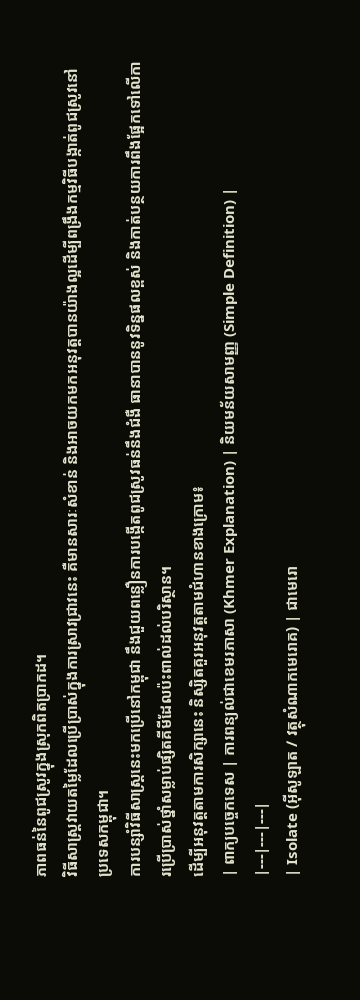ភាពធន់នៃពូជស្រូវក្នុងស្រុកពិតប្រាកដ។
វិធីសាស្ត្រវាយតម្លៃដែលប្រើប្រាស់ក្នុងការស្រាវជ្រាវនេះ គឺមានសារៈសំខាន់ និងអាចយកមកអនុវត្តបានយ៉ាងល្អដើម្បីពង្រឹងកម្មវិធីបង្កាត់ពូជស្រូវនៅប្រទេសកម្ពុជា។
ការបន្សាំវិធីសាស្ត្រនេះមកប្រើនៅកម្ពុជា នឹងជួយពន្លឿនការបង្កើតពូជស្រូវធន់នឹងជំងឺ ធានាបាននូវទិន្នផលខ្ពស់ និងកាត់បន្ថយការពឹងផ្អែកទៅលើការប្រើប្រាស់ថ្នាំសម្លាប់ផ្សិតគីមីដែលប៉ះពាល់ដល់បរិស្ថាន។
ដើម្បីអនុវត្តតាមការសិក្សានេះ និស្សិតគួរអនុវត្តតាមជំហានខាងក្រោម៖
| ពាក្យបច្ចេកទេស | ការពន្យល់ជាខេមរភាសា (Khmer Explanation) | និយមន័យសាមញ្ញ (Simple Definition) |
|---|---|---|
| Isolate (អ៊ីសូឡាត / វត្ថុសំណាកមេរោគ) | ជាមេរោ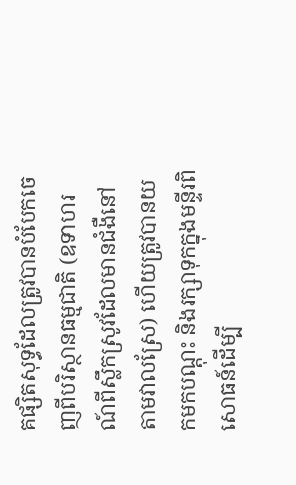គផ្សិតសុទ្ធដែលត្រូវបានបំបែកចេញពីបរិស្ថានធម្មជាតិ (ឧទាហរណ៍ពីស្លឹកស្រូវដែលមានជំងឺនៅតាមវាលស្រែ) ហើយត្រូវបានយកមកបណ្តុះ និងរក្សាទុកក្នុងមន្ទីរពិសោធន៍ដើម្បី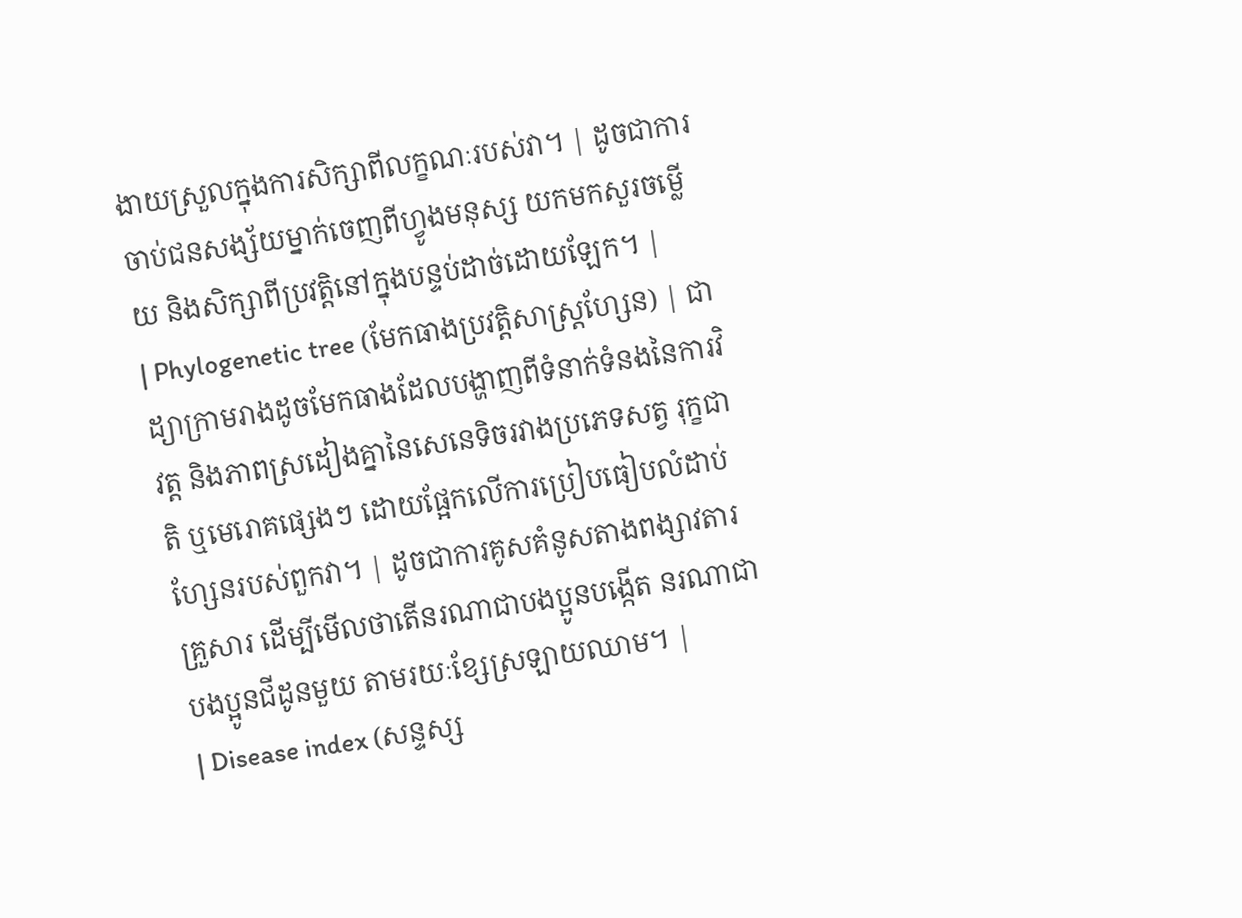ងាយស្រួលក្នុងការសិក្សាពីលក្ខណៈរបស់វា។ | ដូចជាការចាប់ជនសង្ស័យម្នាក់ចេញពីហ្វូងមនុស្ស យកមកសួរចម្លើយ និងសិក្សាពីប្រវត្តិនៅក្នុងបន្ទប់ដាច់ដោយឡែក។ |
| Phylogenetic tree (មែកធាងប្រវត្តិសាស្ត្រហ្សែន) | ជាដ្យាក្រាមរាងដូចមែកធាងដែលបង្ហាញពីទំនាក់ទំនងនៃការវិវត្ត និងភាពស្រដៀងគ្នានៃសេនេទិចរវាងប្រភេទសត្វ រុក្ខជាតិ ឬមេរោគផ្សេងៗ ដោយផ្អែកលើការប្រៀបធៀបលំដាប់ហ្សែនរបស់ពួកវា។ | ដូចជាការគូសគំនូសតាងពង្សាវតារគ្រួសារ ដើម្បីមើលថាតើនរណាជាបងប្អូនបង្កើត នរណាជាបងប្អូនជីដូនមួយ តាមរយៈខ្សែស្រឡាយឈាម។ |
| Disease index (សន្ទស្ស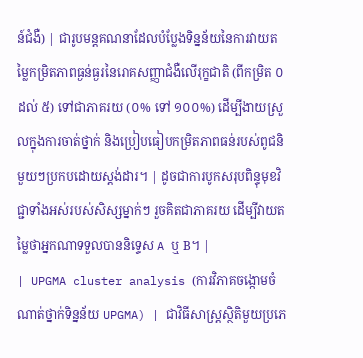ន៍ជំងឺ) | ជារូបមន្តគណនាដែលបំប្លែងទិន្នន័យនៃការវាយតម្លៃកម្រិតភាពធ្ងន់ធ្ងរនៃរោគសញ្ញាជំងឺលើរុក្ខជាតិ (ពីកម្រិត ០ ដល់ ៥) ទៅជាភាគរយ (០% ទៅ ១០០%) ដើម្បីងាយស្រួលក្នុងការចាត់ថ្នាក់ និងប្រៀបធៀបកម្រិតភាពធន់របស់ពូជនិមួយៗប្រកបដោយស្តង់ដារ។ | ដូចជាការបូកសរុបពិន្ទុមុខវិជ្ជាទាំងអស់របស់សិស្សម្នាក់ៗ រួចគិតជាភាគរយ ដើម្បីវាយតម្លៃថាអ្នកណាទទួលបាននិទ្ទេស A ឬ B។ |
| UPGMA cluster analysis (ការវិភាគចង្កោមចំណាត់ថ្នាក់ទិន្នន័យ UPGMA) | ជាវិធីសាស្ត្រស្ថិតិមួយប្រភេ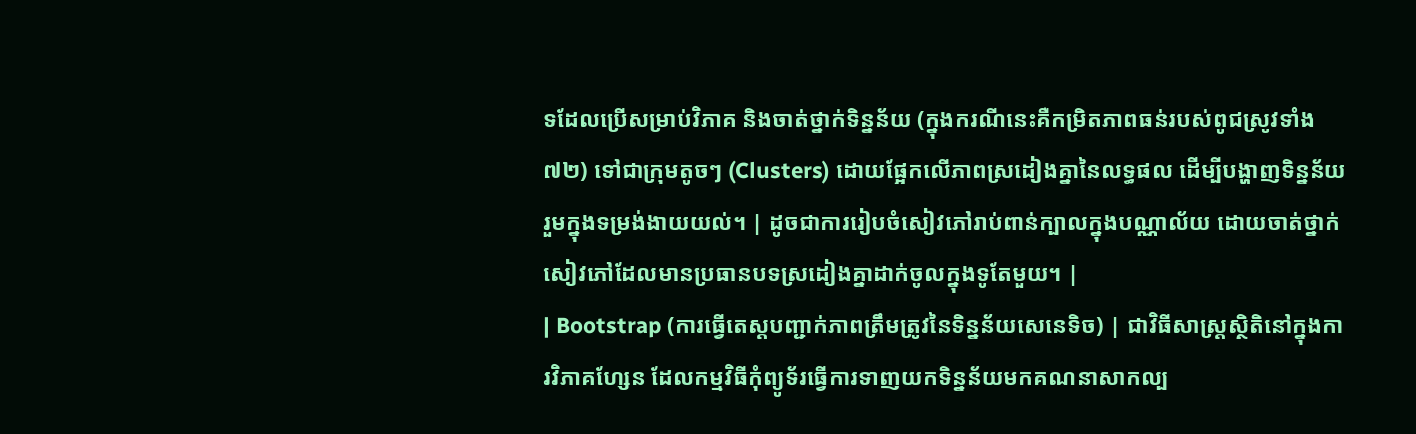ទដែលប្រើសម្រាប់វិភាគ និងចាត់ថ្នាក់ទិន្នន័យ (ក្នុងករណីនេះគឺកម្រិតភាពធន់របស់ពូជស្រូវទាំង ៧២) ទៅជាក្រុមតូចៗ (Clusters) ដោយផ្អែកលើភាពស្រដៀងគ្នានៃលទ្ធផល ដើម្បីបង្ហាញទិន្នន័យរួមក្នុងទម្រង់ងាយយល់។ | ដូចជាការរៀបចំសៀវភៅរាប់ពាន់ក្បាលក្នុងបណ្ណាល័យ ដោយចាត់ថ្នាក់សៀវភៅដែលមានប្រធានបទស្រដៀងគ្នាដាក់ចូលក្នុងទូតែមួយ។ |
| Bootstrap (ការធ្វើតេស្តបញ្ជាក់ភាពត្រឹមត្រូវនៃទិន្នន័យសេនេទិច) | ជាវិធីសាស្ត្រស្ថិតិនៅក្នុងការវិភាគហ្សែន ដែលកម្មវិធីកុំព្យូទ័រធ្វើការទាញយកទិន្នន័យមកគណនាសាកល្ប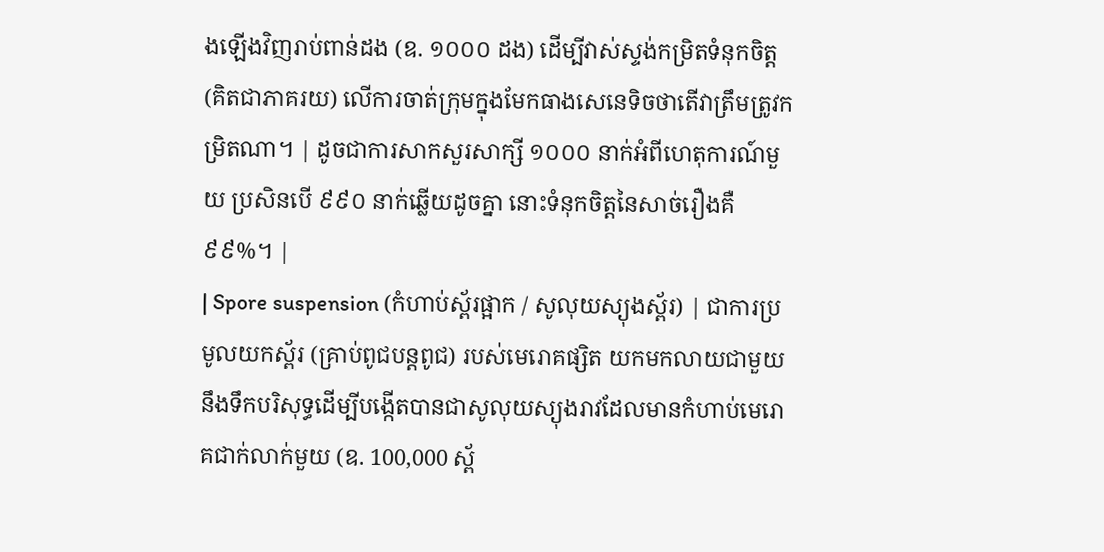ងឡើងវិញរាប់ពាន់ដង (ឧ. ១០០០ ដង) ដើម្បីវាស់ស្ទង់កម្រិតទំនុកចិត្ត (គិតជាភាគរយ) លើការចាត់ក្រុមក្នុងមែកធាងសេនេទិចថាតើវាត្រឹមត្រូវកម្រិតណា។ | ដូចជាការសាកសួរសាក្សី ១០០០ នាក់អំពីហេតុការណ៍មួយ ប្រសិនបើ ៩៩០ នាក់ឆ្លើយដូចគ្នា នោះទំនុកចិត្តនៃសាច់រឿងគឺ ៩៩%។ |
| Spore suspension (កំហាប់ស្ព័រផ្អាក / សូលុយស្យុងស្ព័រ) | ជាការប្រមូលយកស្ព័រ (គ្រាប់ពូជបន្តពូជ) របស់មេរោគផ្សិត យកមកលាយជាមួយនឹងទឹកបរិសុទ្ធដើម្បីបង្កើតបានជាសូលុយស្យុងរាវដែលមានកំហាប់មេរោគជាក់លាក់មួយ (ឧ. 100,000 ស្ព័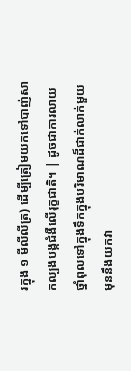រក្នុង ១ មីលីលីត្រ) ដើម្បីត្រៀមយកទៅបាញ់សាកល្បងបង្កជំងឺលើរុក្ខជាតិ។ | ដូចជាការលាយថ្នាំពុលទៅក្នុងទឹកក្នុងបរិមាណដ៏ជាក់លាក់មួយ មុននឹងយកវា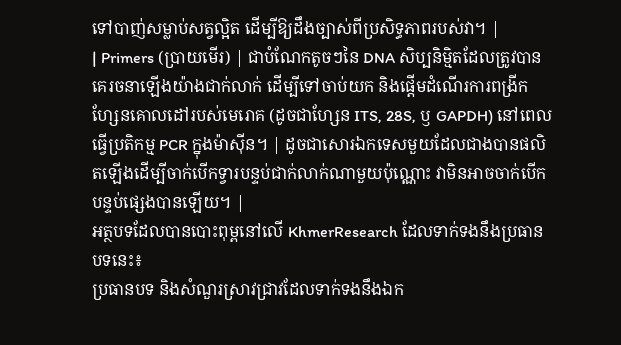ទៅបាញ់សម្លាប់សត្វល្អិត ដើម្បីឱ្យដឹងច្បាស់ពីប្រសិទ្ធភាពរបស់វា។ |
| Primers (ប្រាយមើរ) | ជាបំណែកតូចៗនៃ DNA សិប្បនិម្មិតដែលត្រូវបានគេរចនាឡើងយ៉ាងជាក់លាក់ ដើម្បីទៅចាប់យក និងផ្តើមដំណើរការពង្រីកហ្សែនគោលដៅរបស់មេរោគ (ដូចជាហ្សែន ITS, 28S, ឫ GAPDH) នៅពេលធ្វើប្រតិកម្ម PCR ក្នុងម៉ាស៊ីន។ | ដូចជាសោរឯកទេសមួយដែលជាងបានផលិតឡើងដើម្បីចាក់បើកទ្វារបន្ទប់ជាក់លាក់ណាមួយប៉ុណ្ណោះ វាមិនអាចចាក់បើកបន្ទប់ផ្សេងបានឡើយ។ |
អត្ថបទដែលបានបោះពុម្ពនៅលើ KhmerResearch ដែលទាក់ទងនឹងប្រធានបទនេះ៖
ប្រធានបទ និងសំណួរស្រាវជ្រាវដែលទាក់ទងនឹងឯក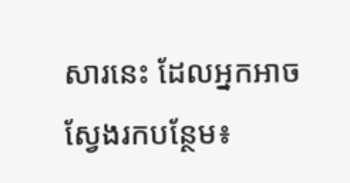សារនេះ ដែលអ្នកអាចស្វែងរកបន្ថែម៖